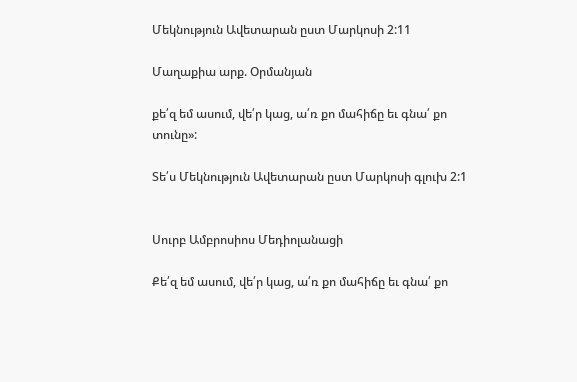Մեկնություն Ավետարան ըստ Մարկոսի 2:11

Մաղաքիա արք. Օրմանյան

քե՛զ եմ ասում, վե՛ր կաց, ա՛ռ քո մահիճը եւ գնա՛ քո տունը»:

Տե՛ս Մեկնություն Ավետարան ըստ Մարկոսի գլուխ 2:1


Սուրբ Ամբրոսիոս Մեդիոլանացի

Քե՛զ եմ ասում, վե՛ր կաց, ա՛ռ քո մահիճը եւ գնա՛ քո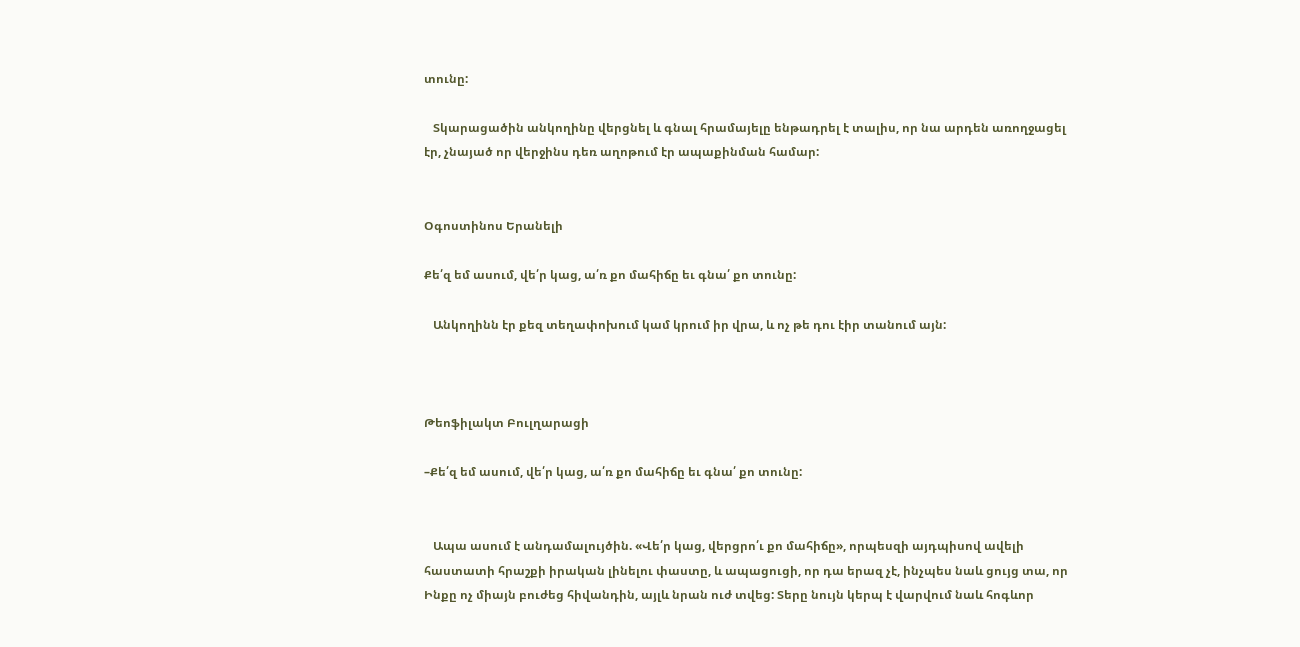տունը:

   Տկարացածին անկողինը վերցնել և գնալ հրամայելը ենթադրել է տալիս, որ նա արդեն առողջացել էր, չնայած որ վերջինս դեռ աղոթում էր ապաքինման համար:


Օգոստինոս Երանելի

Քե՛զ եմ ասում, վե՛ր կաց, ա՛ռ քո մահիճը եւ գնա՛ քո տունը:

   Անկողինն էր քեզ տեղափոխում կամ կրում իր վրա, և ոչ թե դու էիր տանում այն:



Թեոֆիլակտ Բուլղարացի

–Քե՛զ եմ ասում, վե՛ր կաց, ա՛ռ քո մահիճը եւ գնա՛ քո տունը:


   Ապա ասում է անդամալույծին. «Վե՛ր կաց, վերցրո՛ւ քո մահիճը», որպեսզի այդպիսով ավելի հաստատի հրաշքի իրական լինելու փաստը, և ապացուցի, որ դա երազ չէ, ինչպես նաև ցույց տա, որ Ինքը ոչ միայն բուժեց հիվանդին, այլև նրան ուժ տվեց: Տերը նույն կերպ է վարվում նաև հոգևոր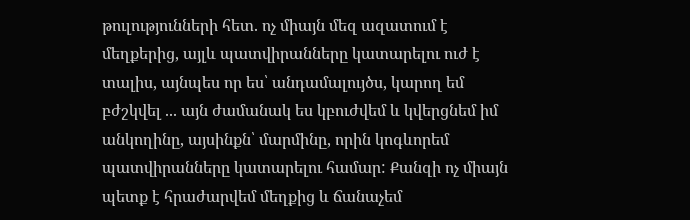թուլությունների հետ. ոչ միայն մեզ ազատում է մեղքերից, այլև պատվիրանները կատարելու ուժ է տալիս, այնպես որ ես՝ անդամալույծս, կարող եմ բժշկվել ... այն ժամանակ ես կբուժվեմ և կվերցնեմ իմ անկողինը, այսինքն՝ մարմինը, որին կոգևորեմ պատվիրանները կատարելու համար: Քանզի ոչ միայն պետք է հրաժարվեմ մեղքից և ճանաչեմ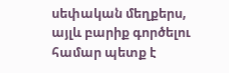սեփական մեղքերս, այլև բարիք գործելու համար պետք է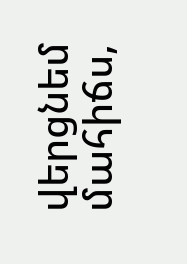վերցնեմ մահիճս,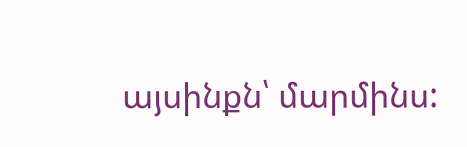այսինքն՝ մարմինս: